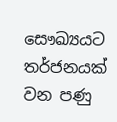සෞඛ්‍යයට තර්ජනයක් වන පණු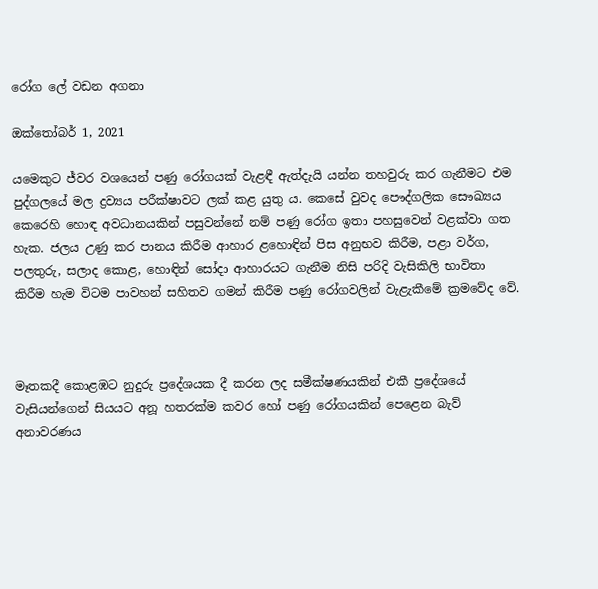රෝග ලේ වඩන අගනා

ඔක්තෝබර් 1, 2021

යමෙකුට ජ්වර වශයෙන් පණු රෝගයක් වැළඳී ඇත්දැයි යන්න තහවුරු කර ගැනීමට එම පුද්ගලයේ මල ද්‍රව්‍යය පරීක්ෂාවට ලක් කළ යුතු ය. කෙසේ වුවද පෞද්ගලික සෞඛ්‍යය කෙරෙහි හොඳ අවධානයකින් පසුවන්නේ නම් පණු රෝග ඉතා පහසුවෙන් වළක්වා ගත හැක. ජලය උණු කර පානය කිරීම ආහාර ළහොඳින් පිස අනුභව කිරීම, පළා වර්ග, පලතුරු, සලාද කොළ, හොඳින් සෝදා ආහාරයට ගැනීම නිසි පරිදි වැසිකිලි භාවිතා කිරීම හැම විටම පාවහන් සහිතව ගමන් කිරීම පණු රෝගවලින් වැළැකීමේ ක්‍රමවේද වේ.



මෑතකදී කොළඹට නුදුරු ප්‍රදේශයක දී කරන ලද සමීක්ෂණයකින් එකී ප්‍රදේශයේ වැසියන්ගෙන් සියයට අනූ හතරක්ම කවර හෝ පණු රෝගයකින් පෙළෙන බැව් අනාවරණය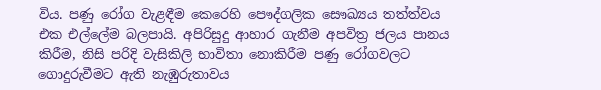විය. පණු රෝග වැළඳීම කෙරෙහි පෞද්ගලික සෞඛ්‍යය තත්ත්වය එක එල්ලේම බලපායි. අපිරිසුදු ආහාර ගැනීම අපවිත්‍ර ජලය පානය කිරීම, නිසි පරිදි වැසිකිලි භාවිතා නොකිරීම පණු රෝගවලට ගොදුරුවීමට ඇති නැඹුරුතාවය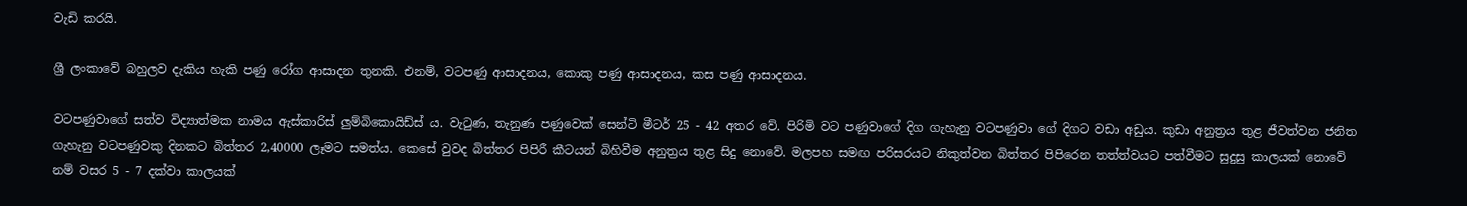වැඩි කරයි.

ශ්‍රී ලංකාවේ බහුලව දැකිය හැකි පණු රෝග ආසාදන තුනකි. එනම්, වටපණු ආසාදනය, කොකු පණු ආසාදනය, කස පණු ආසාදනය.

වටපණුවාගේ සත්ව විද්‍යාත්මක නාමය ඇස්කාරිස් ලුම්බිකොයිඩ්ස් ය. වැටුණ, තැනුණ පණුවෙක් සෙන්ටි මීටර් 25 - 42 අතර වේ. පිරිමි වට පණුවාගේ දිග ගැහැනු වටපණුවා ගේ දිගට වඩා අඩුය. කුඩා අනුත්‍රය තුළ ජීවත්වන ජනිත ගැහැනු වටපණුවකු දිනකට බිත්තර 2,40000 ලෑමට සමත්ය. කෙසේ වුවද බිත්තර පිපිරී කීටයන් බිහිවීම අනුත්‍රය තුළ සිදු නොවේ. මලපහ සමඟ පරිසරයට නිකුත්වන බිත්තර පිපිරෙන තත්ත්වයට පත්වීමට සුදුසු කාලයක් නොවේ නම් වසර 5 - 7 දක්වා කාලයක්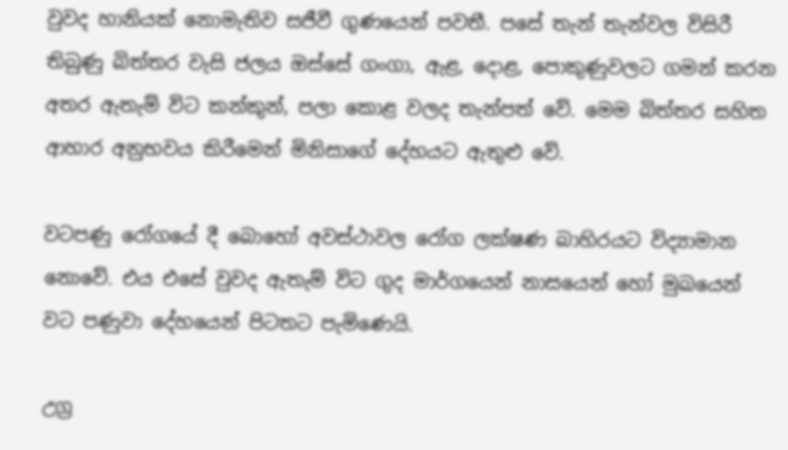වුවද හානියක් නොමැතිව සජීවී ගුණයෙන් පවතී. පසේ තැන් තැන්වල විසිරී තිබුණු බිත්තර වැසි ජලය ඔස්සේ ගංගා, ඇළ, දොළ, පොකුණුවලට ගමන් කරන අතර ඇතැම් විට කන්කුන්, පලා කොළ වලද තැන්පත් වේ. මෙම බිත්තර සහිත ආහාර අනුභවය කිරීමෙන් මිනිසාගේ දේහයට ඇතුළු වේ.

වටපණු රෝගයේ දී බොහෝ අවස්ථාවල රෝග ලක්ෂණ බාහිරයට විද්‍යාමාන නොවේ. එය එසේ වුවද ඇතැම් විට ගුද මාර්ගයෙන් නාසයෙන් හෝ මුඛයෙන් වට පණුවා දේහයෙන් පිටතට පැමිණෙයි.

උග්‍ර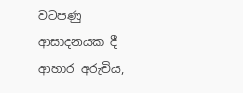වටපණු ආසාදනයක දී ආහාර අරුචිය,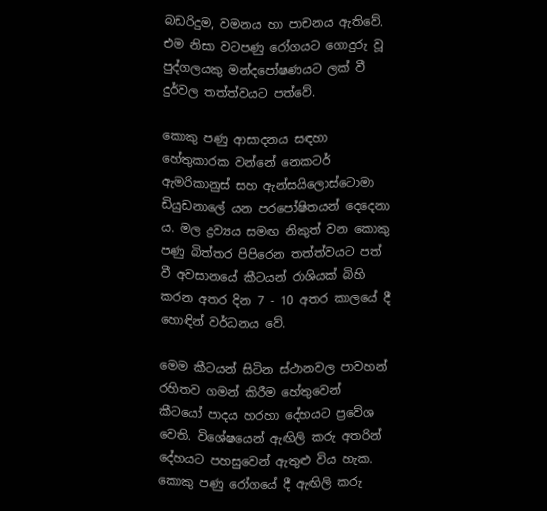බඩරිදුම, වමනය හා පාචනය ඇතිවේ. එම නිසා වටපණු රෝගයට ගොදුරු වූ පුද්ගලයකු මන්දපෝෂණයට ලක් වී දුර්වල තත්ත්වයට පත්වේ.

කොකු පණු ආසාදනය සඳහා හේතුකාරක වන්නේ නෙකටර් ඇමරිකානුස් සහ ඇන්සයිලොස්ටොමා ඩියුඩනාලේ යන පරපෝෂිතයන් දෙදෙනා ය. මල ද්‍රව්‍යය සමඟ නිකුත් වන කොකු පණු බිත්තර පිපිරෙන තත්ත්වයට පත් වී අවසානයේ කීටයන් රාශියක් බිහි කරන අතර දින 7 - 10 අතර කාලයේ දී හොඳින් වර්ධනය වේ.

මෙම කීටයන් සිටින ස්ථානවල පාවහන් රහිතව ගමන් කිරීම හේතුවෙන් කීටයෝ පාදය හරහා දේහයට ප්‍රවේශ වෙති. විශේෂයෙන් ඇඟිලි කරු අතරින් දේහයට පහසුවෙන් ඇතුළු විය හැක. කොකු පණු රෝගයේ දී ඇඟිලි කරු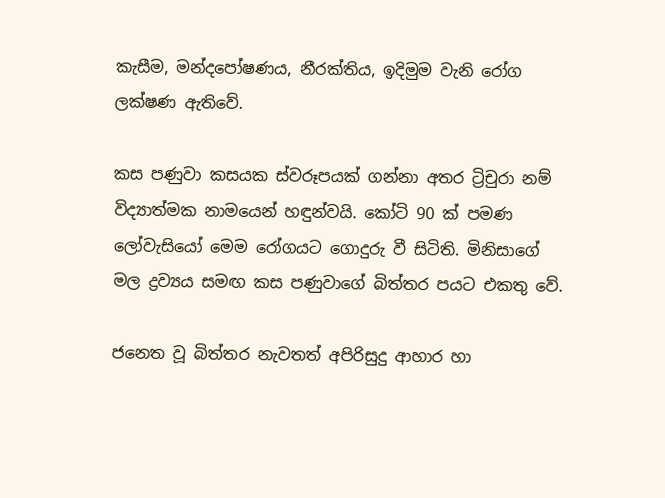කැසීම, මන්දපෝෂණය, නීරක්තිය, ඉදිමුම වැනි රෝග ලක්ෂණ ඇතිවේ.

කස පණුවා කසයක ස්වරූපයක් ගන්නා අතර ට්‍රිචුරා නම් විද්‍යාත්මක නාමයෙන් හඳුන්වයි. කෝටි 90 ක් පමණ ලෝවැසියෝ මෙම රෝගයට ගොදුරු වී සිටිති. මිනිසාගේ මල ද්‍රව්‍යය සමඟ කස පණුවාගේ බිත්තර පයට එකතු වේ.

ජනෙත වූ බිත්තර නැවතත් අපිරිසුදු ආහාර හා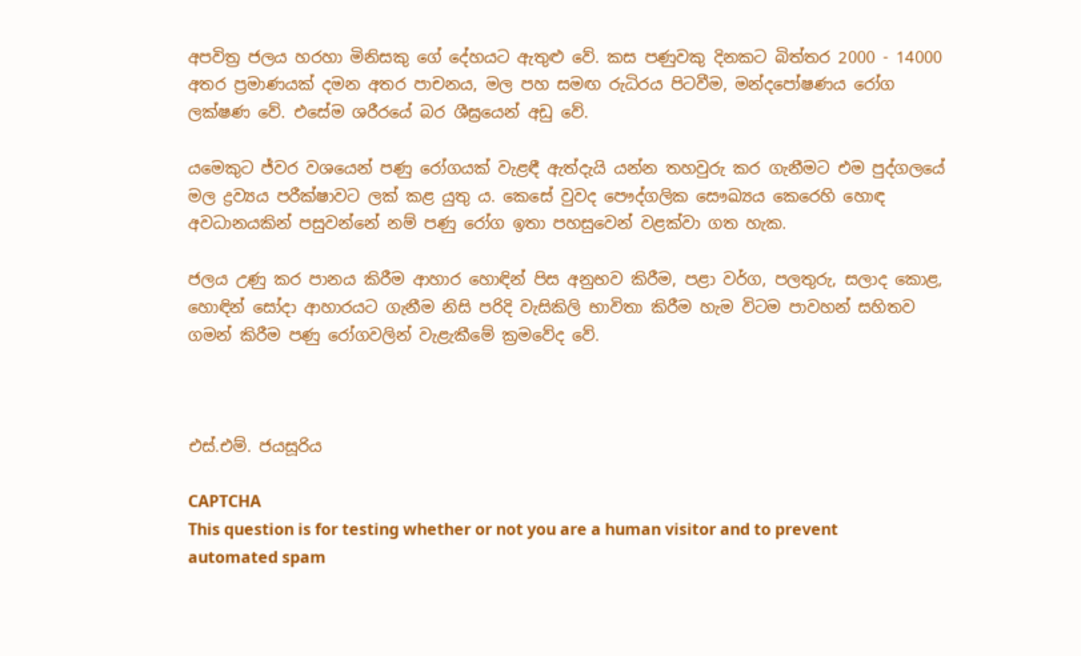අපවිත්‍ර ජලය හරහා මිනිසකු ගේ දේහයට ඇතුළු වේ. කස පණුවකු දිනකට බිත්තර 2000 - 14000 අතර ප්‍රමාණයක් දමන අතර පාචනය, මල පහ සමඟ රුධිරය පිටවීම, මන්දපෝෂණය රෝග ලක්ෂණ වේ. එසේම ශරීරයේ බර ශීඝ්‍රයෙන් අඩු වේ.

යමෙකුට ජ්වර වශයෙන් පණු රෝගයක් වැළඳී ඇත්දැයි යන්න තහවුරු කර ගැනීමට එම පුද්ගලයේ මල ද්‍රව්‍යය පරීක්ෂාවට ලක් කළ යුතු ය. කෙසේ වුවද පෞද්ගලික සෞඛ්‍යය කෙරෙහි හොඳ අවධානයකින් පසුවන්නේ නම් පණු රෝග ඉතා පහසුවෙන් වළක්වා ගත හැක.

ජලය උණු කර පානය කිරීම ආහාර හොඳින් පිස අනුභව කිරීම, පළා වර්ග, පලතුරු, සලාද කොළ, හොඳින් සෝදා ආහාරයට ගැනීම නිසි පරිදි වැසිකිලි භාවිතා කිරීම හැම විටම පාවහන් සහිතව ගමන් කිරීම පණු රෝගවලින් වැළැකීමේ ක්‍රමවේද වේ.



එස්.එම්. ජයසූරිය

CAPTCHA
This question is for testing whether or not you are a human visitor and to prevent automated spam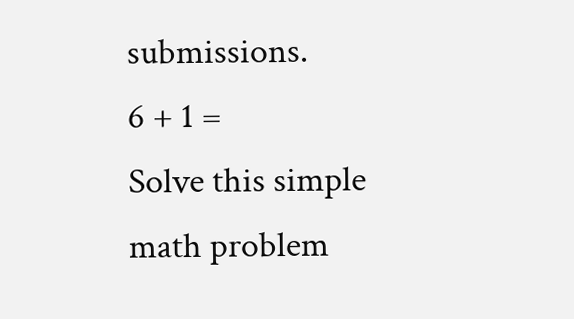submissions.
6 + 1 =
Solve this simple math problem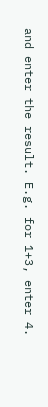and enter the result. E.g. for 1+3, enter 4.